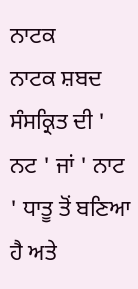ਨਾਟਕ
ਨਾਟਕ ਸ਼ਬਦ ਸੰਸਕ੍ਰਿਤ ਦੀ ' ਨਟ ' ਜਾਂ ' ਨਾਟ ' ਧਾਤੂ ਤੋਂ ਬਣਿਆ
ਹੈ ਅਤੇ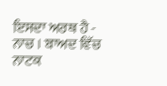ਇਸਦਾ ਅਰਥ ਹੈ - ਨਾਚ । ਬਾਅਦ ਵਿੱਚ ਨਾਟਕ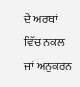ਦੇ ਅਰਥਾਂ ਵਿੱਚ ਨਕਲ ਜਾਂ ਅਨੁਕਰਨ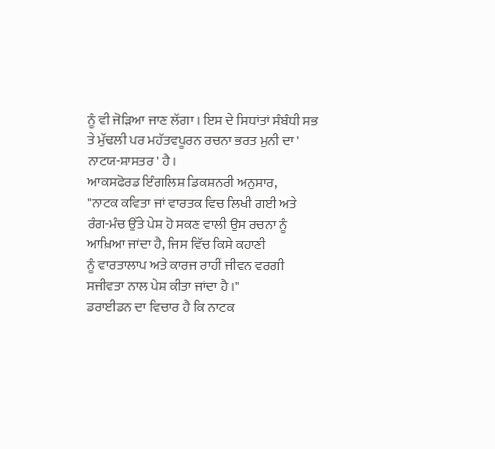ਨੂੰ ਵੀ ਜੋੜਿਆ ਜਾਣ ਲੱਗਾ । ਇਸ ਦੇ ਸਿਧਾਂਤਾਂ ਸੰਬੰਧੀ ਸਭ ਤੇ ਮੁੱਢਲੀ ਪਰ ਮਹੱਤਵਪੂਰਨ ਰਚਨਾ ਭਰਤ ਮੁਨੀ ਦਾ ' ਨਾਟਯ-ਸ਼ਾਸਤਰ ' ਹੈ।
ਆਕਸਫੋਰਡ ਇੰਗਲਿਸ਼ ਡਿਕਸ਼ਨਰੀ ਅਨੁਸਾਰ,
"ਨਾਟਕ ਕਵਿਤਾ ਜਾਂ ਵਾਰਤਕ ਵਿਚ ਲਿਖੀ ਗਈ ਅਤੇ ਰੰਗ-ਮੰਚ ਉੱਤੇ ਪੇਸ਼ ਹੋ ਸਕਣ ਵਾਲੀ ਉਸ ਰਚਨਾ ਨੂੰ ਆਖ਼ਿਆ ਜਾਂਦਾ ਹੈ, ਜਿਸ ਵਿੱਚ ਕਿਸੇ ਕਹਾਣੀ
ਨੂੰ ਵਾਰਤਾਲਾਪ ਅਤੇ ਕਾਰਜ ਰਾਹੀਂ ਜੀਵਨ ਵਰਗੀ ਸਜੀਵਤਾ ਨਾਲ ਪੇਸ਼ ਕੀਤਾ ਜਾਂਦਾ ਹੈ ।"
ਡਰਾਈਡਨ ਦਾ ਵਿਚਾਰ ਹੈ ਕਿ ਨਾਟਕ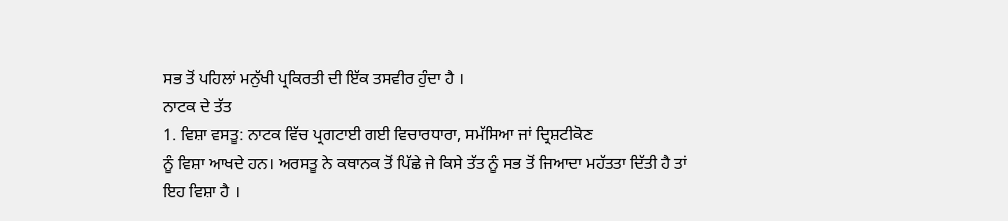ਸਭ ਤੋਂ ਪਹਿਲਾਂ ਮਨੁੱਖੀ ਪ੍ਰਕਿਰਤੀ ਦੀ ਇੱਕ ਤਸਵੀਰ ਹੁੰਦਾ ਹੈ ।
ਨਾਟਕ ਦੇ ਤੱਤ
1. ਵਿਸ਼ਾ ਵਸਤੂ: ਨਾਟਕ ਵਿੱਚ ਪ੍ਰਗਟਾਈ ਗਈ ਵਿਚਾਰਧਾਰਾ, ਸਮੱਸਿਆ ਜਾਂ ਦ੍ਰਿਸ਼ਟੀਕੋਣ
ਨੂੰ ਵਿਸ਼ਾ ਆਖਦੇ ਹਨ। ਅਰਸਤੂ ਨੇ ਕਥਾਨਕ ਤੋਂ ਪਿੱਛੇ ਜੇ ਕਿਸੇ ਤੱਤ ਨੂੰ ਸਭ ਤੋਂ ਜਿਆਦਾ ਮਹੱਤਤਾ ਦਿੱਤੀ ਹੈ ਤਾਂ ਇਹ ਵਿਸ਼ਾ ਹੈ ।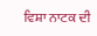ਵਿਸ਼ਾ ਨਾਟਕ ਦੀ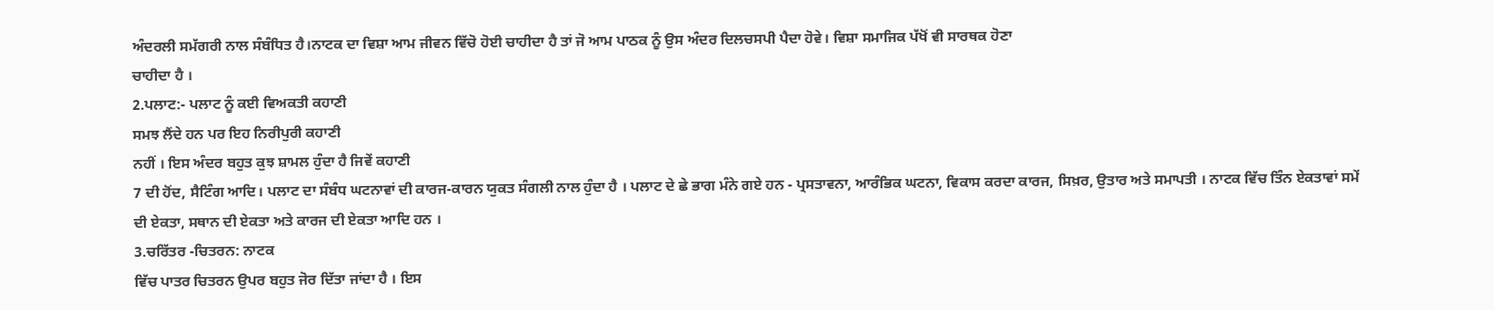ਅੰਦਰਲੀ ਸਮੱਗਰੀ ਨਾਲ ਸੰਬੰਧਿਤ ਹੈ।ਨਾਟਕ ਦਾ ਵਿਸ਼ਾ ਆਮ ਜੀਵਨ ਵਿੱਚੋ ਹੋਈ ਚਾਹੀਦਾ ਹੈ ਤਾਂ ਜੋ ਆਮ ਪਾਠਕ ਨੂੰ ਉਸ ਅੰਦਰ ਦਿਲਚਸਪੀ ਪੈਦਾ ਹੋਵੇ। ਵਿਸ਼ਾ ਸਮਾਜਿਕ ਪੱਖੋਂ ਵੀ ਸਾਰਥਕ ਹੋਣਾ
ਚਾਹੀਦਾ ਹੈ ।
2.ਪਲਾਟ:- ਪਲਾਟ ਨੂੰ ਕਈ ਵਿਅਕਤੀ ਕਹਾਣੀ
ਸਮਝ ਲੈਂਦੇ ਹਨ ਪਰ ਇਹ ਨਿਰੀਪੁਰੀ ਕਹਾਣੀ
ਨਹੀਂ । ਇਸ ਅੰਦਰ ਬਹੁਤ ਕੁਝ ਸ਼ਾਮਲ ਹੁੰਦਾ ਹੈ ਜਿਵੇਂ ਕਹਾਣੀ
7 ਦੀ ਹੋਂਦ, ਸੈਟਿੰਗ ਆਦਿ। ਪਲਾਟ ਦਾ ਸੰਬੰਧ ਘਟਨਾਵਾਂ ਦੀ ਕਾਰਜ-ਕਾਰਨ ਯੁਕਤ ਸੰਗਲੀ ਨਾਲ ਹੁੰਦਾ ਹੈ । ਪਲਾਟ ਦੇ ਛੇ ਭਾਗ ਮੰਨੇ ਗਏ ਹਨ - ਪ੍ਰਸਤਾਵਨਾ, ਆਰੰਭਿਕ ਘਟਨਾ, ਵਿਕਾਸ ਕਰਦਾ ਕਾਰਜ, ਸਿਖ਼ਰ, ਉਤਾਰ ਅਤੇ ਸਮਾਪਤੀ । ਨਾਟਕ ਵਿੱਚ ਤਿੰਨ ਏਕਤਾਵਾਂ ਸਮੇਂ ਦੀ ਏਕਤਾ, ਸਥਾਨ ਦੀ ਏਕਤਾ ਅਤੇ ਕਾਰਜ ਦੀ ਏਕਤਾ ਆਦਿ ਹਨ ।
3.ਚਰਿੱਤਰ -ਚਿਤਰਨ: ਨਾਟਕ
ਵਿੱਚ ਪਾਤਰ ਚਿਤਰਨ ਉਪਰ ਬਹੁਤ ਜੋਰ ਦਿੱਤਾ ਜਾਂਦਾ ਹੈ । ਇਸ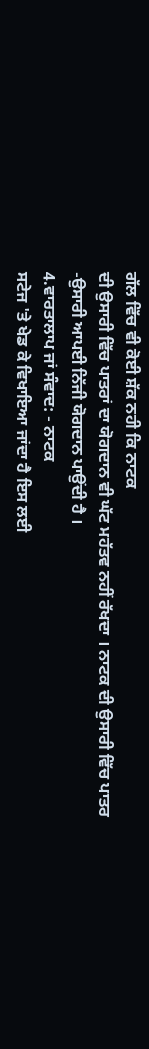ਗੱਲ ਵਿੱਚ ਵੀ ਕੋਈ ਸ਼ੱਕ ਨਹੀ ਕਿ ਨਾਟਕ
ਦੀ ਉਸਾਰੀ ਵਿੱਚ ਪਾਤਰਾਂ ਦਾ ਯੋਗਦਾਨ ਵੀ ਘੱਟ ਮਹੱਤਵ ਨਹੀਂ ਰੱਖਦਾ । ਨਾਟਕ ਦੀ ਉਸਾਰੀ ਵਿੱਚ ਪਾਤਰ
-ਉਸਾਰੀ ਆਪਈ ਨਿੱਜੀ ਯੋਗਦਾਨ ਪਾਉਂਦੀ ਹੈ ।
4.ਵਾਰਤਾਲਾਪ ਜਾਂ ਸੰਵਾਦ: - ਨਾਟਕ
ਸਟੇਜ 'ਤੇ ਖੇਡ ਕੇ ਵਿਖਾਇਆ ਜਾਂਦਾ ਹੈ ਇਸ ਲਈ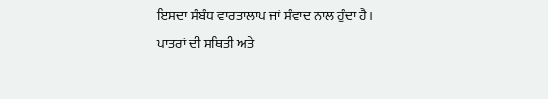ਇਸਦਾ ਸੰਬੰਧ ਵਾਰਤਾਲਾਪ ਜਾਂ ਸੰਵਾਦ ਨਾਲ ਹੁੰਦਾ ਹੈ।
ਪਾਤਰਾਂ ਦੀ ਸਥਿਤੀ ਅਤੇ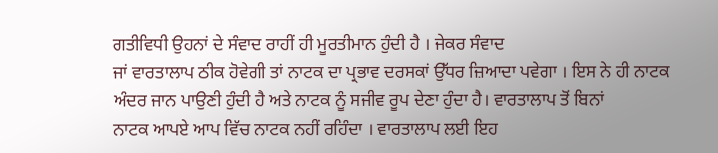ਗਤੀਵਿਧੀ ਉਹਨਾਂ ਦੇ ਸੰਵਾਦ ਰਾਹੀਂ ਹੀ ਮੂਰਤੀਮਾਨ ਹੁੰਦੀ ਹੈ । ਜੇਕਰ ਸੰਵਾਦ
ਜਾਂ ਵਾਰਤਾਲਾਪ ਠੀਕ ਹੋਵੇਗੀ ਤਾਂ ਨਾਟਕ ਦਾ ਪ੍ਰਭਾਵ ਦਰਸਕਾਂ ਉੱਧਰ ਜ਼ਿਆਦਾ ਪਵੇਗਾ । ਇਸ ਨੇ ਹੀ ਨਾਟਕ
ਅੰਦਰ ਜਾਨ ਪਾਉਣੀ ਹੁੰਦੀ ਹੈ ਅਤੇ ਨਾਟਕ ਨੂੰ ਸਜੀਵ ਰੂਪ ਦੇਣਾ ਹੁੰਦਾ ਹੈ। ਵਾਰਤਾਲਾਪ ਤੋਂ ਬਿਨਾਂ
ਨਾਟਕ ਆਪਏ ਆਪ ਵਿੱਚ ਨਾਟਕ ਨਹੀਂ ਰਹਿੰਦਾ । ਵਾਰਤਾਲਾਪ ਲਈ ਇਹ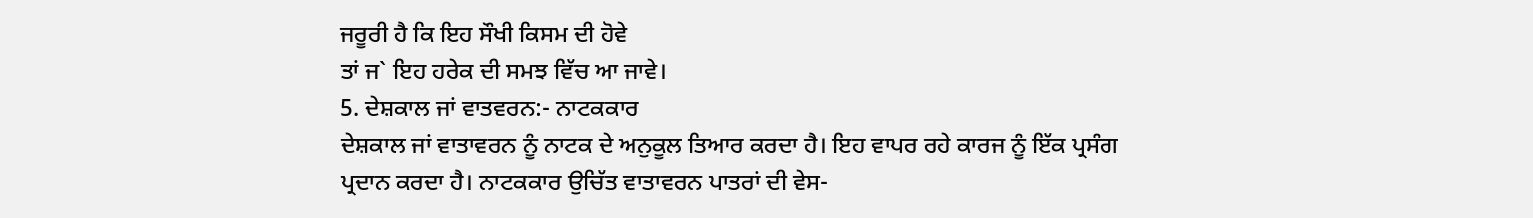ਜਰੂਰੀ ਹੈ ਕਿ ਇਹ ਸੌਖੀ ਕਿਸਮ ਦੀ ਹੋਵੇ
ਤਾਂ ਜ` ਇਹ ਹਰੇਕ ਦੀ ਸਮਝ ਵਿੱਚ ਆ ਜਾਵੇ।
5. ਦੇਸ਼ਕਾਲ ਜਾਂ ਵਾਤਵਰਨ:- ਨਾਟਕਕਾਰ
ਦੇਸ਼ਕਾਲ ਜਾਂ ਵਾਤਾਵਰਨ ਨੂੰ ਨਾਟਕ ਦੇ ਅਨੁਕੂਲ ਤਿਆਰ ਕਰਦਾ ਹੈ। ਇਹ ਵਾਪਰ ਰਹੇ ਕਾਰਜ ਨੂੰ ਇੱਕ ਪ੍ਰਸੰਗ
ਪ੍ਰਦਾਨ ਕਰਦਾ ਹੈ। ਨਾਟਕਕਾਰ ਉਚਿੱਤ ਵਾਤਾਵਰਨ ਪਾਤਰਾਂ ਦੀ ਵੇਸ-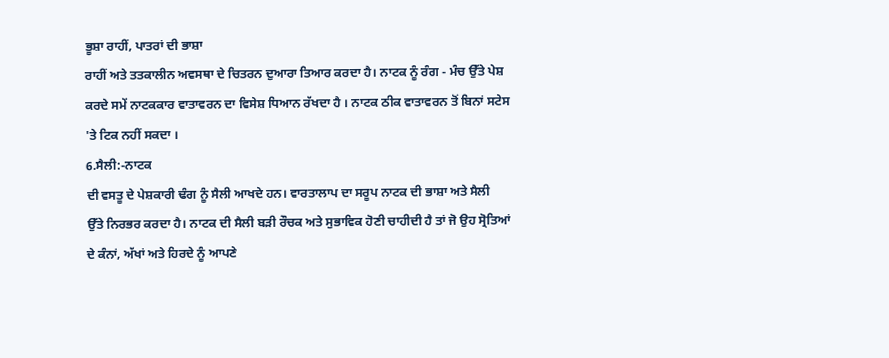ਭੂਸ਼ਾ ਰਾਹੀਂ, ਪਾਤਰਾਂ ਦੀ ਭਾਸ਼ਾ
ਰਾਹੀਂ ਅਤੇ ਤਤਕਾਲੀਨ ਅਵਸਥਾ ਦੇ ਚਿਤਰਨ ਦੁਆਰਾ ਤਿਆਰ ਕਰਦਾ ਹੈ। ਨਾਟਕ ਨੂੰ ਰੰਗ - ਮੰਚ ਉੱਤੇ ਪੇਸ਼
ਕਰਦੇ ਸਮੇਂ ਨਾਟਕਕਾਰ ਵਾਤਾਵਰਨ ਦਾ ਵਿਸੇਸ਼ ਧਿਆਨ ਰੱਖਦਾ ਹੈ । ਨਾਟਕ ਠੀਕ ਵਾਤਾਵਰਨ ਤੋਂ ਬਿਨਾਂ ਸਟੇਸ
'ਤੇ ਟਿਕ ਨਹੀਂ ਸਕਦਾ ।
6.ਸੈਲੀ:-ਨਾਟਕ
ਦੀ ਵਸਤੂ ਦੇ ਪੇਸ਼ਕਾਰੀ ਢੰਗ ਨੂੰ ਸੈਲੀ ਆਖਦੇ ਹਨ। ਵਾਰਤਾਲਾਪ ਦਾ ਸਰੂਪ ਨਾਟਕ ਦੀ ਭਾਸ਼ਾ ਅਤੇ ਸੈਲੀ
ਉੱਤੇ ਨਿਰਭਰ ਕਰਦਾ ਹੈ। ਨਾਟਕ ਦੀ ਸੈਲੀ ਬੜੀ ਰੌਚਕ ਅਤੇ ਸੁਭਾਵਿਕ ਹੋਣੀ ਚਾਹੀਦੀ ਹੈ ਤਾਂ ਜੋ ਉਹ ਸ੍ਰੋਤਿਆਂ
ਦੇ ਕੰਨਾਂ, ਅੱਖਾਂ ਅਤੇ ਹਿਰਦੇ ਨੂੰ ਆਪਣੇ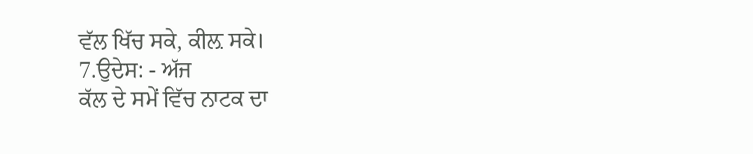ਵੱਲ ਖਿੱਚ ਸਕੇ, ਕੀਲ਼ ਸਕੇ।
7.ਉਦੇਸ: - ਅੱਜ
ਕੱਲ ਦੇ ਸਮੇਂ ਵਿੱਚ ਨਾਟਕ ਦਾ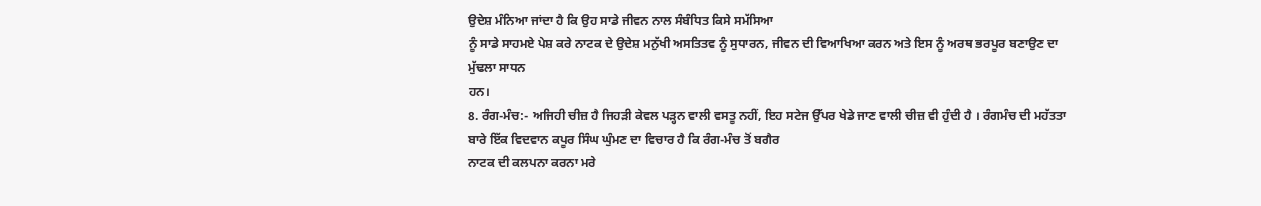ਉਦੇਸ਼ ਮੰਨਿਆ ਜਾਂਦਾ ਹੈ ਕਿ ਉਹ ਸਾਡੇ ਜੀਵਨ ਨਾਲ ਸੰਬੰਧਿਤ ਕਿਸੇ ਸਮੱਸਿਆ
ਨੂੰ ਸਾਡੇ ਸਾਹਮਏ ਪੇਸ਼ ਕਰੇ ਨਾਟਕ ਦੇ ਉਦੇਸ਼ ਮਨੁੱਖੀ ਅਸਤਿਤਵ ਨੂੰ ਸੁਧਾਰਨ, ਜੀਵਨ ਦੀ ਵਿਆਖਿਆ ਕਰਨ ਅਤੇ ਇਸ ਨੂੰ ਅਰਥ ਭਰਪੂਰ ਬਣਾਉਣ ਦਾ ਮੁੱਢਲਾ ਸਾਧਨ
ਹਨ।
8. ਰੰਗ-ਮੰਚ:- ਅਜਿਹੀ ਚੀਜ਼ ਹੈ ਜਿਹੜੀ ਕੇਵਲ ਪੜ੍ਹਨ ਵਾਲੀ ਵਸਤੂ ਨਹੀਂ, ਇਹ ਸਟੇਜ ਉੱਪਰ ਖੇਡੇ ਜਾਣ ਵਾਲੀ ਚੀਜ਼ ਵੀ ਹੁੰਦੀ ਹੈ । ਰੰਗਮੰਚ ਦੀ ਮਹੱਤਤਾ ਬਾਰੇ ਇੱਕ ਵਿਦਵਾਨ ਕਪੂਰ ਸਿੰਘ ਘੁੰਮਣ ਦਾ ਵਿਚਾਰ ਹੈ ਕਿ ਰੰਗ-ਮੰਚ ਤੋਂ ਬਗੈਰ
ਨਾਟਕ ਦੀ ਕਲਪਨਾ ਕਰਨਾ ਮਰੇ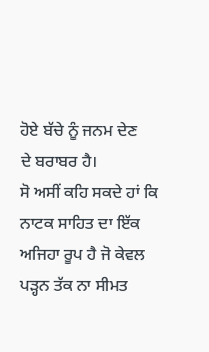ਹੋਏ ਬੱਚੇ ਨੂੰ ਜਨਮ ਦੇਣ
ਦੇ ਬਰਾਬਰ ਹੈ।
ਸੋ ਅਸੀਂ ਕਹਿ ਸਕਦੇ ਹਾਂ ਕਿ ਨਾਟਕ ਸਾਹਿਤ ਦਾ ਇੱਕ ਅਜਿਹਾ ਰੂਪ ਹੈ ਜੋ ਕੇਵਲ ਪੜ੍ਹਨ ਤੱਕ ਨਾ ਸੀਮਤ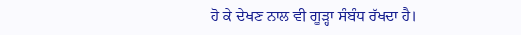ਹੋ ਕੇ ਦੇਖਣ ਨਾਲ ਵੀ ਗੂੜ੍ਹਾ ਸੰਬੰਧ ਰੱਖਦਾ ਹੈ।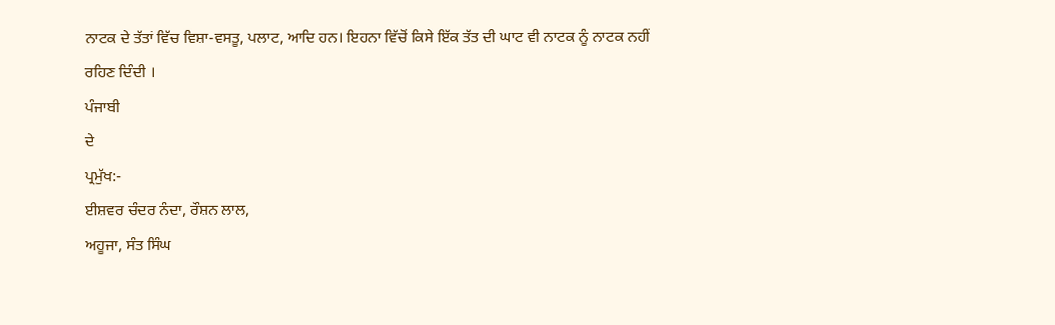ਨਾਟਕ ਦੇ ਤੱਤਾਂ ਵਿੱਚ ਵਿਸ਼ਾ-ਵਸਤੂ, ਪਲਾਟ, ਆਦਿ ਹਨ। ਇਹਨਾ ਵਿੱਚੋਂ ਕਿਸੇ ਇੱਕ ਤੱਤ ਦੀ ਘਾਟ ਵੀ ਨਾਟਕ ਨੂੰ ਨਾਟਕ ਨਹੀਂ
ਰਹਿਣ ਦਿੰਦੀ ।
ਪੰਜਾਬੀ
ਦੇ
ਪ੍ਰਮੁੱਖ:-
ਈਸ਼ਵਰ ਚੰਦਰ ਨੰਦਾ, ਰੌਸ਼ਨ ਲਾਲ,
ਅਹੂਜਾ, ਸੰਤ ਸਿੰਘ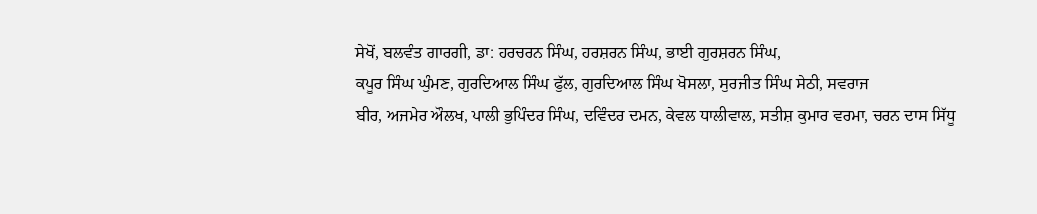ਸੇਖੋਂ, ਬਲਵੰਤ ਗਾਰਗੀ, ਡਾ: ਹਰਚਰਨ ਸਿੰਘ, ਹਰਸ਼ਰਨ ਸਿੰਘ, ਭਾਈ ਗੁਰਸ਼ਰਨ ਸਿੰਘ,
ਕਪੂਰ ਸਿੰਘ ਘੁੰਮਣ, ਗੁਰਦਿਆਲ ਸਿੰਘ ਫੁੱਲ, ਗੁਰਦਿਆਲ ਸਿੰਘ ਖੋਸਲਾ, ਸੁਰਜੀਤ ਸਿੰਘ ਸੇਠੀ, ਸਵਰਾਜ
ਬੀਰ, ਅਜਮੇਰ ਔਲਖ, ਪਾਲੀ ਭੁਪਿੰਦਰ ਸਿੰਘ, ਦਵਿੰਦਰ ਦਮਨ, ਕੇਵਲ ਧਾਲੀਵਾਲ, ਸਤੀਸ਼ ਕੁਮਾਰ ਵਰਮਾ, ਚਰਨ ਦਾਸ ਸਿੱਧੂ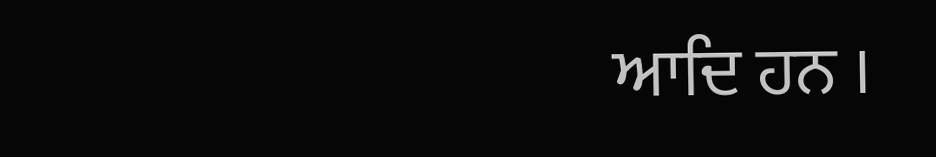ਆਦਿ ਹਨ ।